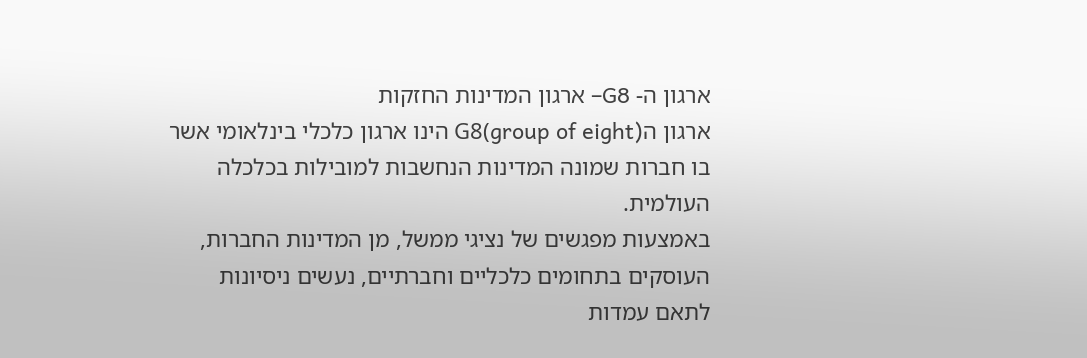ארגון ה- G8– ארגון המדינות החזקות
ארגון הG8(group of eight) הינו ארגון כלכלי בינלאומי אשר בו חברות שמונה המדינות הנחשבות למובילות בכלכלה העולמית.
באמצעות מפגשים של נציגי ממשל, מן המדינות החברות, העוסקים בתחומים כלכליים וחברתיים, נעשים ניסיונות לתאם עמדות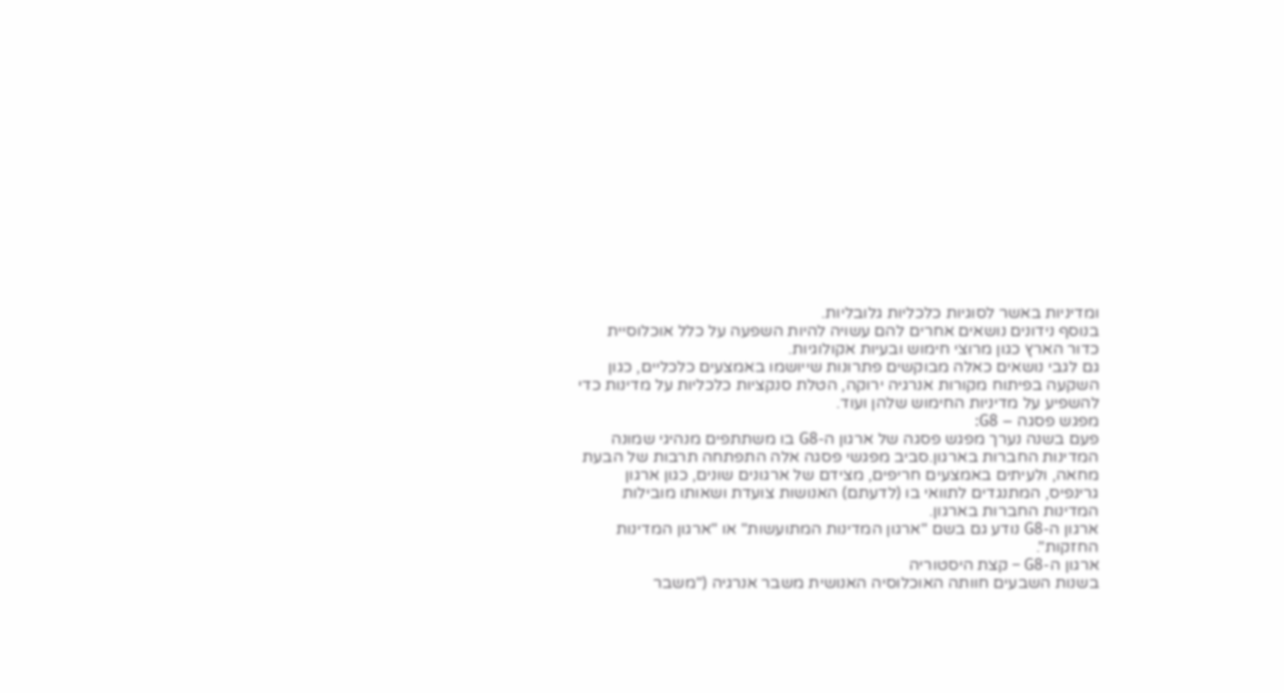ומדיניות באשר לסוגיות כלכליות גלובליות.
בנוסף נידונים נושאים אחרים להם עשויה להיות השפעה על כלל אוכלוסיית כדור הארץ כגון מרוצי חימוש ובעיות אקולוגיות.
גם לגבי נושאים כאלה מבוקשים פתרונות שייושמו באמצעים כלכליים, כגון השקעה בפיתוח מקורות אנרגיה ירוקה, הטלת סנקציות כלכליות על מדינות כדי להשפיע על מדיניות החימוש שלהן ועוד.
מפגש פסגה – G8:
פעם בשנה נערך מפגש פסגה של ארגון ה-G8 בו משתתפים מנהיגי שמונה המדינות החברות בארגון.סביב מפגשי פסגה אלה התפתחה תרבות של הבעת מחאה, ולעיתים באמצעים חריפים, מצידם של ארגונים שונים, כגון ארגון גרינפיס, המתנגדים לתוואי בו (לדעתם) האנושות צועדת ושאותו מובילות המדינות החברות בארגון.
ארגון ה-G8 נודע גם בשם "ארגון המדינות המתועשות" או "ארגון המדינות החזקות".
ארגון ה-G8 – קצת היסטוריה
בשנות השבעים חוותה האוכלוסיה האנושית משבר אנרגיה ("משבר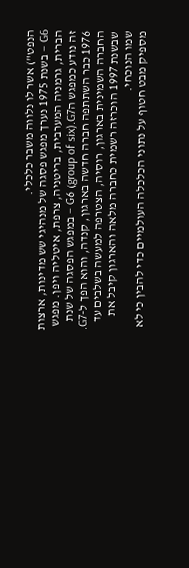הנפט") אשר לו נלווה משבר כלכלי.
G6 – בשנת 1975 נערך מפגש פסגה של מנהיגי שש מדינות, ארצות הברית, גרמניה המערבית, בריטניה, צרפת, איטליה ויפן. מפגש זה נודע כמפגש הG6 (group of six).G7 – במפגש הפסגה של שנת 1976 כבר השתתפה חברה חדשה בארגון, קנדה, והוא הפך ל-G7. החברה השמינית בארגון, רוסיה, הצטרפה למעשה בשלבים עד שבשנת 1997 הוכרזה רשמית כחברה מלאה והארגון קיבל את שמו הנוכחי.
מספיק מבט חטוף על נתוני הכלכלה העולמיים כדי להבין כי לא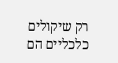רק שיקולים כלכליים הם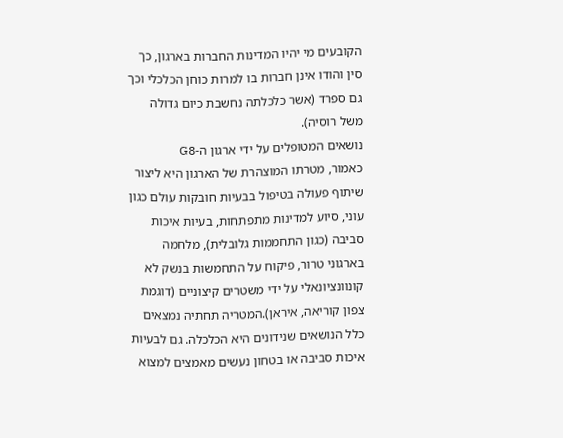הקובעים מי יהיו המדינות החברות בארגון, כך סין והודו אינן חברות בו למרות כוחן הכלכלי וכך גם ספרד (אשר כלכלתה נחשבת כיום גדולה משל רוסיה).
נושאים המטופלים על ידי ארגון ה-G8
כאמור, מטרתו המוצהרת של הארגון היא ליצור שיתוף פעולה בטיפול בבעיות חובקות עולם כגון עוני, סיוע למדינות מתפתחות, בעיות איכות סביבה (כגון התחממות גלובלית), מלחמה בארגוני טרור, פיקוח על התחמשות בנשק לא קונוונציונאלי על ידי משטרים קיצוניים (דוגמת צפון קוריאה, איראן).המטריה תחתיה נמצאים כלל הנושאים שנידונים היא הכלכלה. גם לבעיות איכות סביבה או בטחון נעשים מאמצים למצוא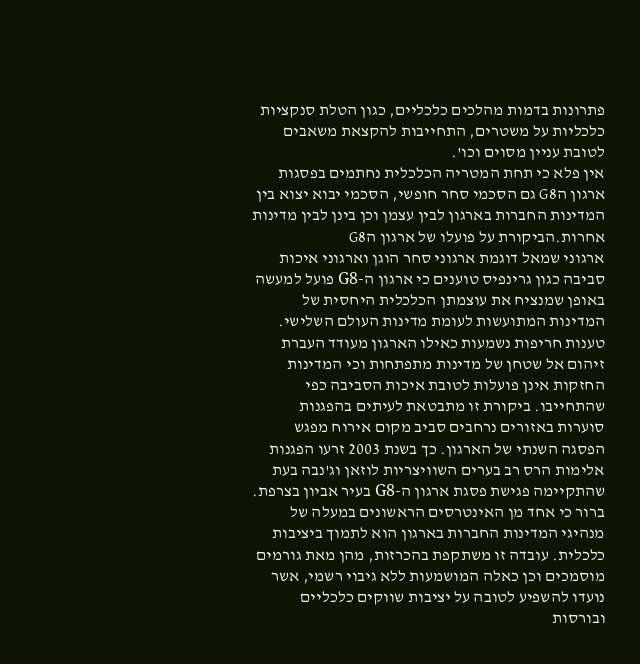פתרונות בדמות מהלכים כלכליים, כגון הטלת סנקציות כלכליות על משטרים, התחייבות להקצאת משאבים לטובת עניין מסוים וכו'.
אין פלא כי תחת המטריה הכלכלית נחתמים בפסגות ארגון הG8 גם הסכמי סחר חופשי, הסכמי יבוא יצוא בין המדינות החברות בארגון לבין עצמן וכן בינן לבין מדינות אחרות.הביקורת על פועלו של ארגון הG8
ארגוני שמאל דוגמת ארגוני סחר הוגן וארגוני איכות סביבה כגון גרינפיס טוענים כי ארגון ה-G8 פועל למעשה באופן שמנציח את עוצמתן הכלכלית היחסית של המדינות המתועשות לעומת מדינות העולם השלישי.
טענות חריפות נשמעות כאילו הארגון מעודד העברת זיהום אל שטחן של מדינות מתפתחות וכי המדינות החזקות אינן פועלות לטובת איכות הסביבה כפי שהתחייבו. ביקורת זו מתבטאת לעיתים בהפגנות סוערות באזורים נרחבים סביב מקום אירוח מפגש הפסגה השנתי של הארגון. כך בשנת 2003 זרעו הפגנות אלימות הרס רב בערים השוויצריות לוזאן וג'נבה בעת שהתקיימה פגישת פסגת ארגון ה-G8 בעיר אביון בצרפת. ברור כי אחד מן האינטרסים הראשונים במעלה של מנהיגי המדינות החברות בארגון הוא לתמוך ביציבות כלכלית. עובדה זו משתקפת בהכרזות, מהן מאת גורמים מוסמכים וכן כאלה המושמעות ללא גיבוי רשמי, אשר נועדו להשפיע לטובה על יציבות שווקים כלכליים ובורסות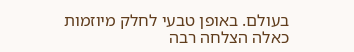בעולם. באופן טבעי לחלק מיוזמות כאלה הצלחה רבה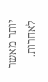יותר מאשר לאחרות.